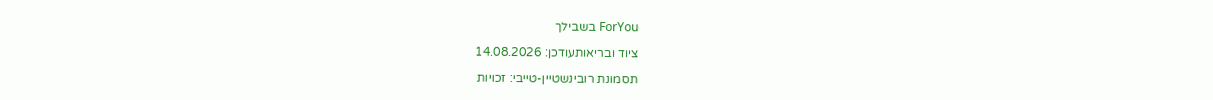ForYou בשבילך

ציוד ובריאותעודכן: 14.08.2026

תסמונת רובינשטיין-טייבי: זכויות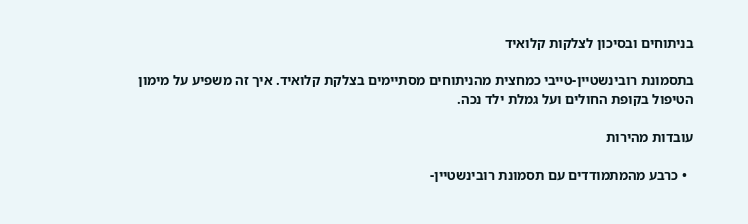בניתוחים ובסיכון לצלקות קלואיד

בתסמונת רובינשטיין-טייבי כמחצית מהניתוחים מסתיימים בצלקת קלואיד. איך זה משפיע על מימון הטיפול בקופת החולים ועל גמלת ילד נכה.

עובדות מהירות

  • כרבע מהמתמודדים עם תסמונת רובינשטיין-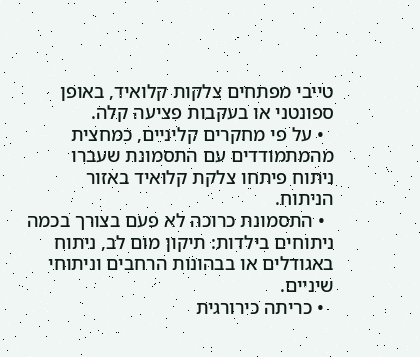טייבי מפתחים צלקות קלואיד, באופן ספונטני או בעקבות פציעה קלה.
  • על פי מחקרים קליניים, כמחצית מהמתמודדים עם התסמונת שעברו ניתוח פיתחו צלקת קלואיד באזור הניתוח.
  • התסמונת כרוכה לא פעם בצורך בכמה ניתוחים בילדות: תיקון מום לב, ניתוח באגודלים או בבהונות הרחבים וניתוחי שיניים.
  • כריתה כירורגית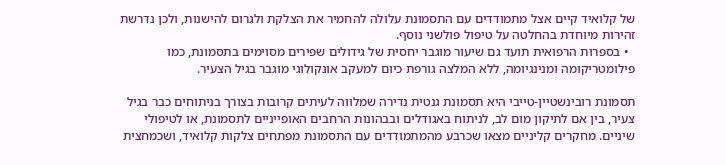של קלואיד קיים אצל מתמודדים עם התסמונת עלולה להחמיר את הצלקת ולגרום להישנות, ולכן נדרשת זהירות מיוחדת בהחלטה על טיפול פולשני נוסף.
  • בספרות הרפואית תועד גם שיעור מוגבר יחסית של גידולים שפירים מסוימים בתסמונת, כמו פילומטריקומה ומנינגיומה, ללא המלצה גורפת כיום למעקב אונקולוגי מוגבר בגיל הצעיר.

תסמונת רובינשטיין-טייבי היא תסמונת גנטית נדירה שמלווה לעיתים קרובות בצורך בניתוחים כבר בגיל צעיר, בין אם לתיקון מום לב, לניתוח באגודלים ובבהונות הרחבים האופייניים לתסמונת, או לטיפולי שיניים. מחקרים קליניים מצאו שכרבע מהמתמודדים עם התסמונת מפתחים צלקות קלואיד, ושכמחצית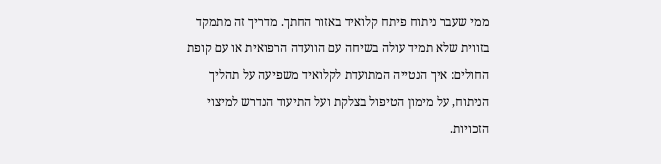ממי שעבר ניתוח פיתח קלואיד באזור החתך. מדריך זה מתמקד בזווית שלא תמיד עולה בשיחה עם הוועדה הרפואית או עם קופת החולים: איך הנטייה המתועדת לקלואיד משפיעה על תהליך הניתוח, על מימון הטיפול בצלקת ועל התיעוד הנדרש למיצוי הזכויות.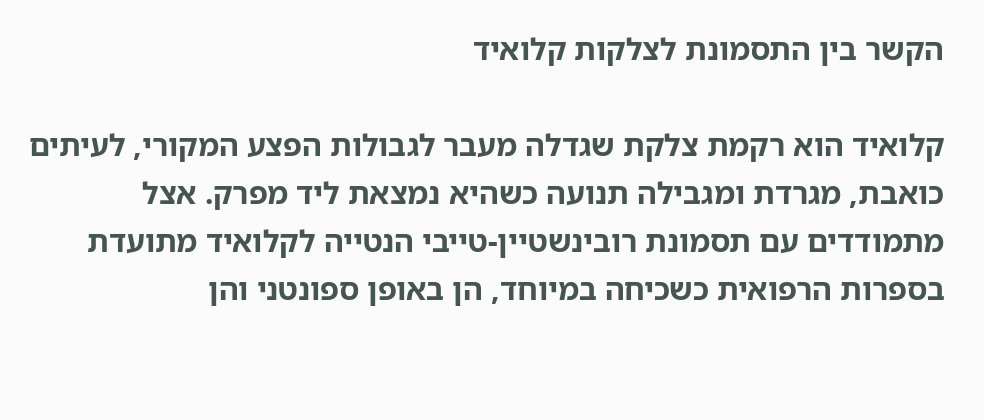הקשר בין התסמונת לצלקות קלואיד

קלואיד הוא רקמת צלקת שגדלה מעבר לגבולות הפצע המקורי, לעיתים כואבת, מגרדת ומגבילה תנועה כשהיא נמצאת ליד מפרק. אצל מתמודדים עם תסמונת רובינשטיין-טייבי הנטייה לקלואיד מתועדת בספרות הרפואית כשכיחה במיוחד, הן באופן ספונטני והן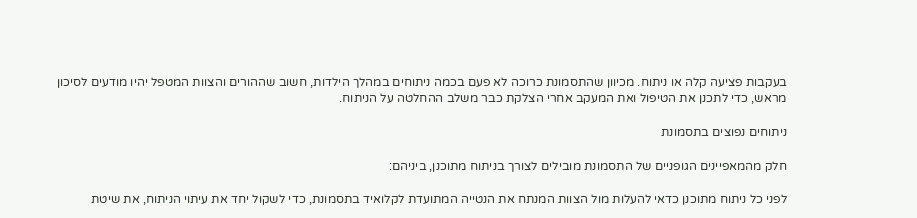בעקבות פציעה קלה או ניתוח. מכיוון שהתסמונת כרוכה לא פעם בכמה ניתוחים במהלך הילדות, חשוב שההורים והצוות המטפל יהיו מודעים לסיכון מראש, כדי לתכנן את הטיפול ואת המעקב אחרי הצלקת כבר משלב ההחלטה על הניתוח.

ניתוחים נפוצים בתסמונת

חלק מהמאפיינים הגופניים של התסמונת מובילים לצורך בניתוח מתוכנן, ביניהם:

לפני כל ניתוח מתוכנן כדאי להעלות מול הצוות המנתח את הנטייה המתועדת לקלואיד בתסמונת, כדי לשקול יחד את עיתוי הניתוח, את שיטת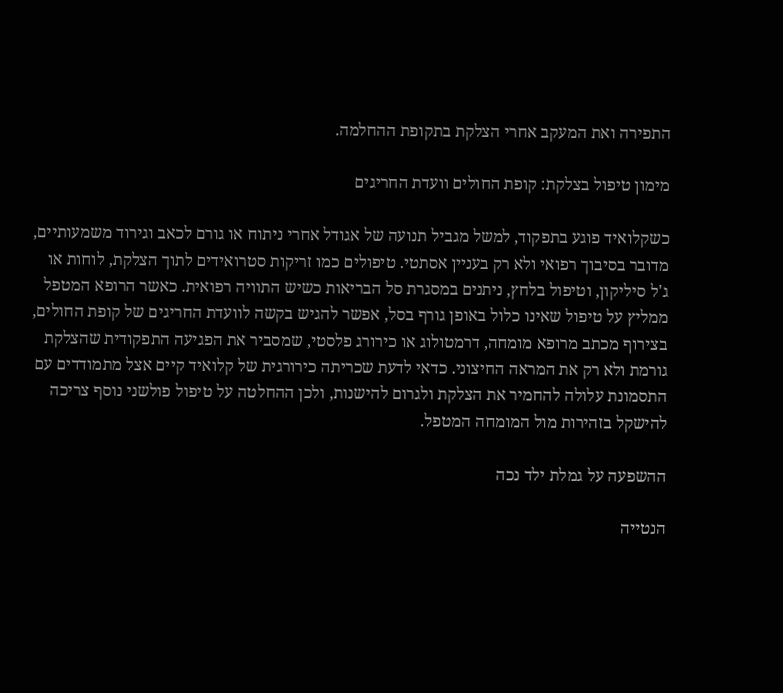התפירה ואת המעקב אחרי הצלקת בתקופת ההחלמה.

מימון טיפול בצלקת: קופת החולים וועדת החריגים

כשקלואיד פוגע בתפקוד, למשל מגביל תנועה של אגודל אחרי ניתוח או גורם לכאב וגירוד משמעותיים, מדובר בסיבוך רפואי ולא רק בעניין אסתטי. טיפולים כמו זריקות סטרואידים לתוך הצלקת, לוחות או ג'ל סיליקון, וטיפול בלחץ, ניתנים במסגרת סל הבריאות כשיש התוויה רפואית. כאשר הרופא המטפל ממליץ על טיפול שאינו כלול באופן גורף בסל, אפשר להגיש בקשה לוועדת החריגים של קופת החולים, בצירוף מכתב מרופא מומחה, דרמטולוג או כירורג פלסטי, שמסביר את הפגיעה התפקודית שהצלקת גורמת ולא רק את המראה החיצוני. כדאי לדעת שכריתה כירורגית של קלואיד קיים אצל מתמודדים עם התסמונת עלולה להחמיר את הצלקת ולגרום להישנות, ולכן ההחלטה על טיפול פולשני נוסף צריכה להישקל בזהירות מול המומחה המטפל.

ההשפעה על גמלת ילד נכה

הנטייה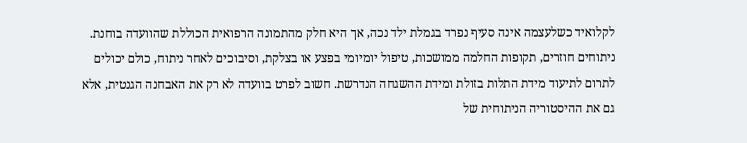לקלואיד כשלעצמה אינה סעיף נפרד בגמלת ילד נכה, אך היא חלק מהתמונה הרפואית הכוללת שהוועדה בוחנת. ניתוחים חוזרים, תקופות החלמה ממושכות, טיפול יומיומי בפצע או בצלקת, וסיבוכים לאחר ניתוח, כולם יכולים לתרום לתיעוד מידת התלות בזולת ומידת ההשגחה הנדרשת. חשוב לפרט בוועדה לא רק את האבחנה הגנטית, אלא גם את ההיסטוריה הניתוחית של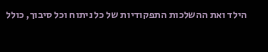הילד ואת ההשלכות התפקודיות של כל ניתוח וכל סיבוך, כולל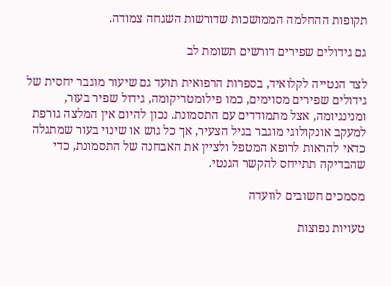תקופות ההחלמה הממושכות שדורשות השגחה צמודה.

גם גידולים שפירים דורשים תשומת לב

לצד הנטייה לקלואיד, בספרות הרפואית תועד גם שיעור מוגבר יחסית של גידולים שפירים מסוימים, כמו פילומטריקומה, גידול שפיר בעור, ומנינגיומה, אצל מתמודדים עם התסמונת. נכון להיום אין המלצה גורפת למעקב אונקולוגי מוגבר בגיל הצעיר, אך כל גוש או שינוי בעור שמתגלה כדאי להראות לרופא המטפל ולציין את האבחנה של התסמונת, כדי שהבדיקה תתייחס להקשר הגנטי.

מסמכים חשובים לוועדה

טעויות נפוצות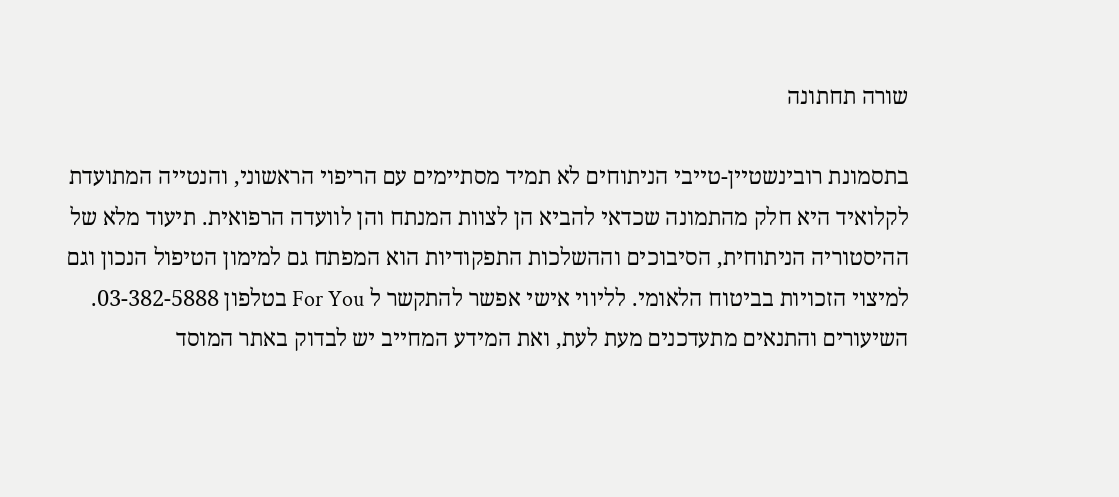שורה תחתונה

בתסמונת רובינשטיין-טייבי הניתוחים לא תמיד מסתיימים עם הריפוי הראשוני, והנטייה המתועדת לקלואיד היא חלק מהתמונה שכדאי להביא הן לצוות המנתח והן לוועדה הרפואית. תיעוד מלא של ההיסטוריה הניתוחית, הסיבוכים וההשלכות התפקודיות הוא המפתח גם למימון הטיפול הנכון וגם למיצוי הזכויות בביטוח הלאומי. לליווי אישי אפשר להתקשר ל For You בטלפון 03-382-5888. השיעורים והתנאים מתעדכנים מעת לעת, ואת המידע המחייב יש לבדוק באתר המוסד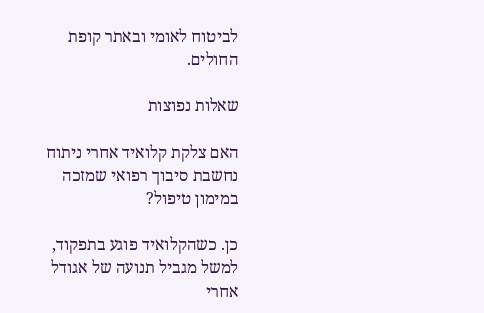לביטוח לאומי ובאתר קופת החולים.

שאלות נפוצות

האם צלקת קלואיד אחרי ניתוח נחשבת סיבוך רפואי שמזכה במימון טיפול?

כן. כשהקלואיד פוגע בתפקוד, למשל מגביל תנועה של אגודל אחרי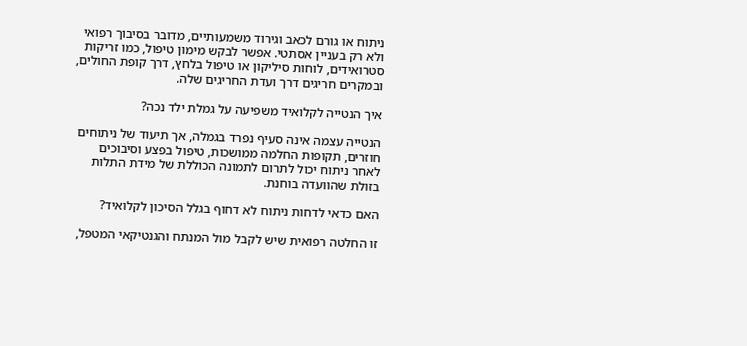ניתוח או גורם לכאב וגירוד משמעותיים, מדובר בסיבוך רפואי ולא רק בעניין אסתטי. אפשר לבקש מימון טיפול, כמו זריקות סטרואידים, לוחות סיליקון או טיפול בלחץ, דרך קופת החולים, ובמקרים חריגים דרך ועדת החריגים שלה.

איך הנטייה לקלואיד משפיעה על גמלת ילד נכה?

הנטייה עצמה אינה סעיף נפרד בגמלה, אך תיעוד של ניתוחים חוזרים, תקופות החלמה ממושכות, טיפול בפצע וסיבוכים לאחר ניתוח יכול לתרום לתמונה הכוללת של מידת התלות בזולת שהוועדה בוחנת.

האם כדאי לדחות ניתוח לא דחוף בגלל הסיכון לקלואיד?

זו החלטה רפואית שיש לקבל מול המנתח והגנטיקאי המטפל,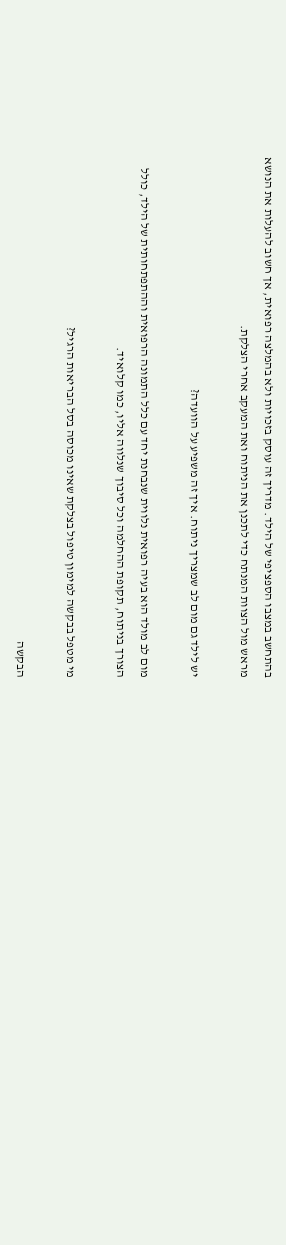בהתחשב במצבו הספציפי של הילד. מדריך זה עוסק בזכויות ולא בהמלצה רפואית, אך חשוב להעלות את הנושא מראש מול הצוות המנתח כדי לתכנן את הניתוח ואת המעקב אחרי הצלקת.

יש לילד גם מום לב שמצריך ניתוח. איך זה משפיע על הוועדה?

מום לב מולד הוא בעיה רפואית נלווית שנבחנת יחד עם כלל התמונה הרפואית וההתפתחותית של הילד, כולל הצורך בניתוח, תקופת ההחלמה וכל סיבוך שנלווה אליו, כמו קלואיד.

מי מטפל בבקשה למימון טיפול בצלקת שאינו מכוסה בסל הבריאות הרגיל?

הבקשה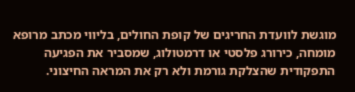מוגשת לוועדת החריגים של קופת החולים, בליווי מכתב מרופא מומחה, כירורג פלסטי או דרמטולוג, שמסביר את הפגיעה התפקודית שהצלקת גורמת ולא רק את המראה החיצוני.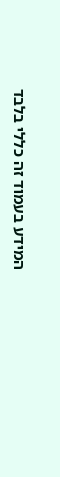המידע בעמוד זה כללי בלבד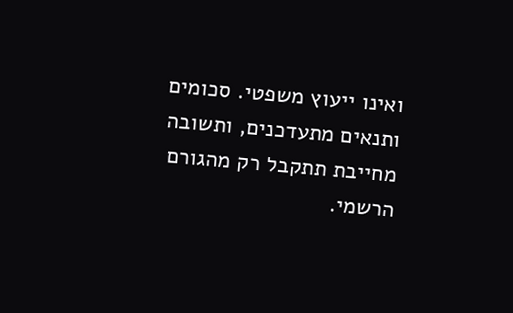ואינו ייעוץ משפטי. סכומים ותנאים מתעדכנים, ותשובה מחייבת תתקבל רק מהגורם הרשמי.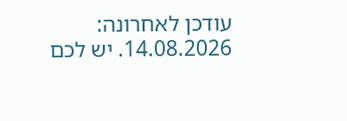עודכן לאחרונה: 14.08.2026. יש לכם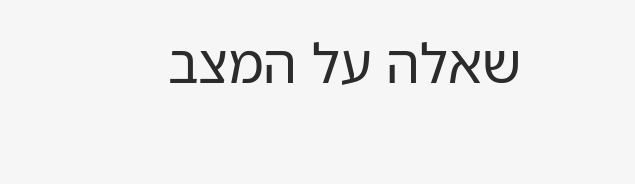שאלה על המצב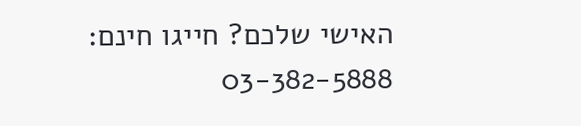האישי שלכם? חייגו חינם: 03-382-5888